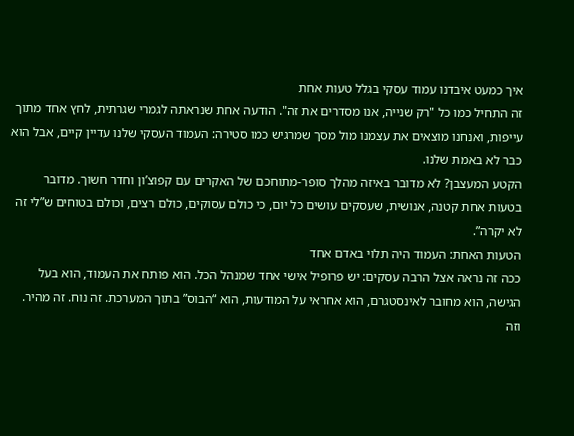איך כמעט איבדנו עמוד עסקי בגלל טעות אחת
זה התחיל כמו כל "רק שנייה, אנו מסדרים את זה". הודעה אחת שנראתה לגמרי שגרתית, לחץ אחד מתוך עייפות, ואנחנו מוצאים את עצמנו מול מסך שמרגיש כמו סטירה: העמוד העסקי שלנו עדיין קיים, אבל הוא כבר לא באמת שלנו.
הקטע המעצבן? לא מדובר באיזה מהלך סופר-מתוחכם של האקרים עם קפוצ’ון וחדר חשוך. מדובר בטעות אחת קטנה, אנושית, שעסקים עושים כל יום, כי כולם עסוקים, כולם רצים, וכולם בטוחים ש”לי זה לא יקרה”.
הטעות האחת: העמוד היה תלוי באדם אחד
ככה זה נראה אצל הרבה עסקים: יש פרופיל אישי אחד שמנהל הכל. הוא פותח את העמוד, הוא בעל הגישה, הוא מחובר לאינסטגרם, הוא אחראי על המודעות, הוא “הבוס” בתוך המערכת. זה נוח. זה מהיר. וזה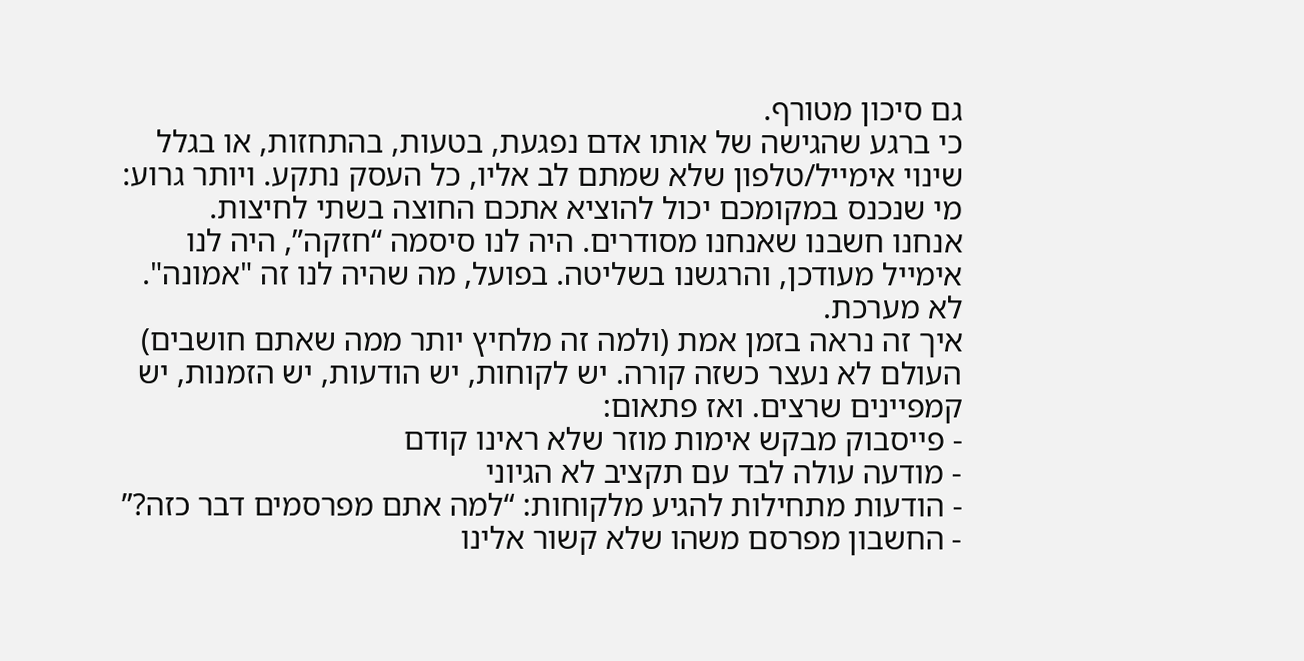גם סיכון מטורף.
כי ברגע שהגישה של אותו אדם נפגעת, בטעות, בהתחזות, או בגלל שינוי אימייל/טלפון שלא שמתם לב אליו, כל העסק נתקע. ויותר גרוע: מי שנכנס במקומכם יכול להוציא אתכם החוצה בשתי לחיצות.
אנחנו חשבנו שאנחנו מסודרים. היה לנו סיסמה “חזקה”, היה לנו אימייל מעודכן, והרגשנו בשליטה. בפועל, מה שהיה לנו זה "אמונה". לא מערכת.
איך זה נראה בזמן אמת (ולמה זה מלחיץ יותר ממה שאתם חושבים)
העולם לא נעצר כשזה קורה. יש לקוחות, יש הודעות, יש הזמנות, יש קמפיינים שרצים. ואז פתאום:
- פייסבוק מבקש אימות מוזר שלא ראינו קודם
- מודעה עולה לבד עם תקציב לא הגיוני
- הודעות מתחילות להגיע מלקוחות: “למה אתם מפרסמים דבר כזה?”
- החשבון מפרסם משהו שלא קשור אלינו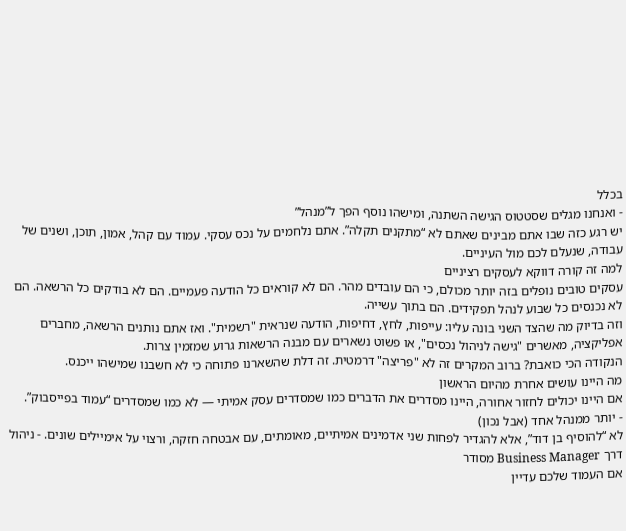בכלל
- ואנחנו מגלים שסטטוס הגישה השתנה, ומישהו נוסף הפך ל”מנהל”
יש רגע כזה שבו אתם מבינים שאתם לא “מתקנים תקלה”. אתם נלחמים על נכס עסקי. עמוד עם קהל, אמון, תוכן, ושנים של עבודה, שנעלם לכם מול העיניים.
למה זה קורה דווקא לעסקים רציניים
עסקים טובים נופלים בזה יותר מכולם, כי הם עובדים מהר. הם לא קוראים כל הודעה פעמיים. הם לא בודקים כל הרשאה. הם לא נכנסים כל שבוע לנהל תפקידים. הם בתוך עשייה.
וזה בדיוק מה שהצד השני בונה עליו: עייפות, לחץ, דחיפות, הודעה שנראית "רשמית". ואז אתם נותנים הרשאה, מחברים אפליקציה, מאשרים "גישה לניהול נכסים", או פשוט נשארים עם מבנה הרשאות גרוע שמזמין צרות.
הנקודה הכי כואבת? ברוב המקרים זה לא "פריצה" דרמטית. זה דלת שהשארנו פתוחה כי לא חשבנו שמישהו ייכנס.
מה היינו עושים אחרת מהיום הראשון
אם היינו יכולים לחזור אחורה, היינו מסדרים את הדברים כמו שמסדרים עסק אמיתי — לא כמו שמסדרים “עמוד בפייסבוק”.
- יותר ממנהל אחד (אבל נכון)
לא “להוסיף בן דוד”, אלא להגדיר לפחות שני אדמינים אמיתיים, מאומתים, עם אבטחה חזקה, ורצוי על אימיילים שונים. - ניהול דרך Business Manager מסודר
אם העמוד שלכם עדיין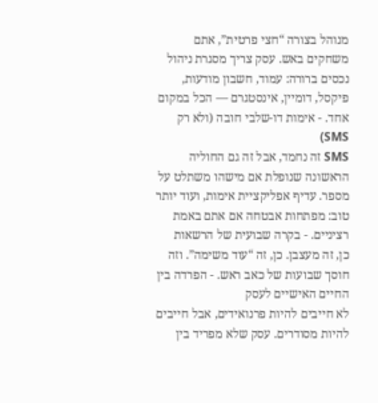מנוהל בצורה “חצי פרטית”, אתם משחקים באש. עסק צריך מסגרת ניהול נכסים ברורה: עמוד, חשבון מודעות, פיקסל, דומיין, אינסטגרם — הכל במקום אחד. - אימות דו-שלבי חובה (ולא רק SMS)
SMS זה נחמד, אבל זה גם החוליה הראשונה שנופלת אם מישהו משתלט על מספר. עדיף אפליקציית אימות, ועוד יותר טוב: מפתחות אבטחה אם אתם באמת רציניים. - בקרה שבועית של הרשאות
כן, זה מעצבן. כן, זה “עוד משימה”. וזה חוסך שבועות של כאב ראש. - הפרדה בין החיים האישיים לעסק
לא חייבים להיות פרנואידים, אבל חייבים להיות מסודרים. עסק שלא מפריד בין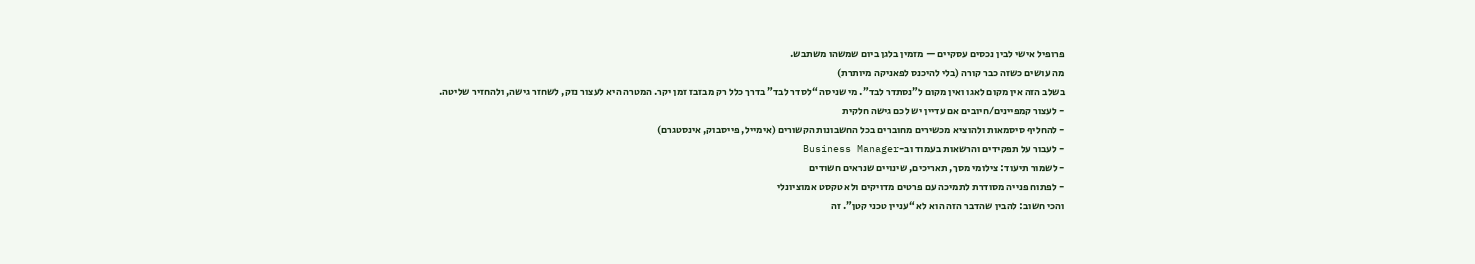פרופיל אישי לבין נכסים עסקיים — מזמין בלגן ביום שמשהו משתבש.
מה עושים כשזה כבר קורה (בלי להיכנס לפאניקה מיותרת)
בשלב הזה אין מקום לאגו ואין מקום ל”נסתדר לבד”. מי שניסה “לסדר לבד” בדרך כלל רק מבזבז זמן יקר. המטרה היא לעצור נזק, לשחזר גישה, ולהחזיר שליטה.
- לעצור קמפיינים/חיובים אם עדיין יש לכם גישה חלקית
- להחליף סיסמאות ולהוציא מכשירים מחוברים בכל החשבונות הקשורים (אימייל, פייסבוק, אינסטגרם)
- לעבור על תפקידים והרשאות בעמוד וב-Business Manager
- לשמור תיעוד: צילומי מסך, תאריכים, שינויים שנראים חשודים
- לפתוח פנייה מסודרת לתמיכה עם פרטים מדויקים ולא טקסט אמוציונלי
והכי חשוב: להבין שהדבר הזה הוא לא “עניין טכני קטן”. זה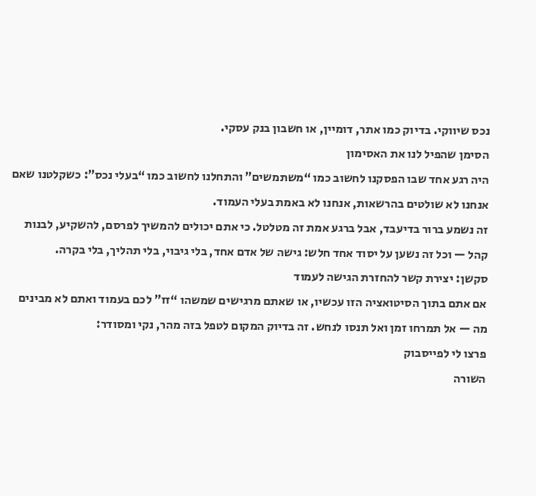נכס שיווקי. בדיוק כמו אתר, דומיין, או חשבון בנק עסקי.
הסימן שהפיל לנו את האסימון
היה רגע אחד שבו הפסקנו לחשוב כמו “משתמשים” והתחלנו לחשוב כמו “בעלי נכס”: כשקלטנו שאם אנחנו לא שולטים בהרשאות, אנחנו לא באמת בעלי העמוד.
זה נשמע ברור בדיעבד, אבל ברגע אמת זה מטלטל. כי אתם יכולים להמשיך לפרסם, להשקיע, לבנות קהל — וכל זה נשען על יסוד אחד חלש: גישה של אדם אחד, בלי גיבוי, בלי תהליך, בלי בקרה.
סקשן: יצירת קשר להחזרת הגישה לעמוד
אם אתם בתוך הסיטואציה הזו עכשיו, או שאתם מרגישים שמשהו “זז” לכם בעמוד ואתם לא מבינים מה — אל תמרחו זמן ואל תנסו לנחש. זה בדיוק המקום לטפל בזה מהר, נקי ומסודר:
פרצו לי לפייסבוק
השורה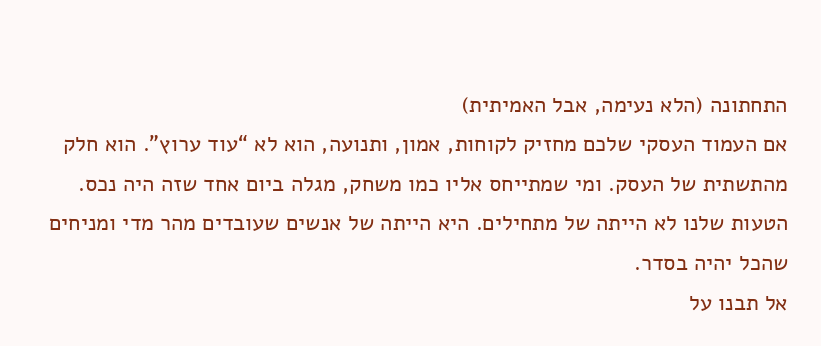התחתונה (הלא נעימה, אבל האמיתית)
אם העמוד העסקי שלכם מחזיק לקוחות, אמון, ותנועה, הוא לא “עוד ערוץ”. הוא חלק מהתשתית של העסק. ומי שמתייחס אליו כמו משחק, מגלה ביום אחד שזה היה נכס.
הטעות שלנו לא הייתה של מתחילים. היא הייתה של אנשים שעובדים מהר מדי ומניחים שהכל יהיה בסדר.
אל תבנו על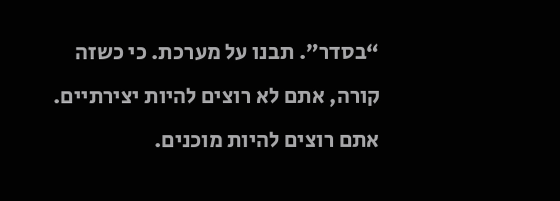“בסדר”. תבנו על מערכת. כי כשזה קורה, אתם לא רוצים להיות יצירתיים. אתם רוצים להיות מוכנים.